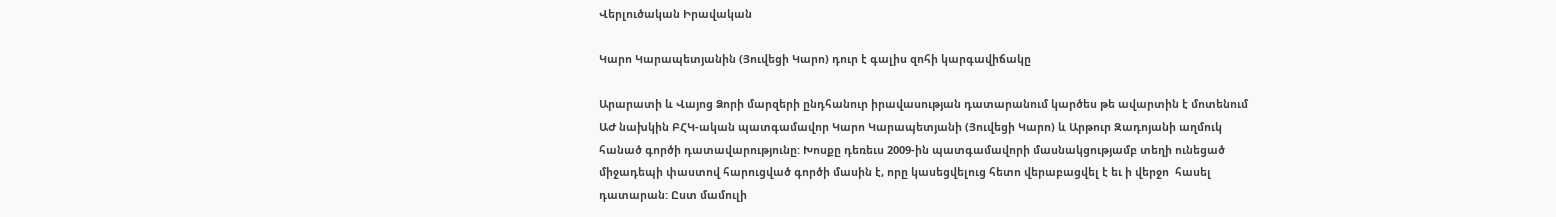Վերլուծական Իրավական

Կարո Կարապետյանին (Յուվեցի Կարո) դուր է գալիս զոհի կարգավիճակը

Արարատի և Վայոց Ձորի մարզերի ընդհանուր իրավասության դատարանում կարծես թե ավարտին է մոտենում ԱԺ նախկին ԲՀԿ-ական պատգամավոր Կարո Կարապետյանի (Յուվեցի Կարո) և Արթուր Զադոյանի աղմուկ հանած գործի դատավարությունը: Խոսքը դեռեւս 2009-ին պատգամավորի մասնակցությամբ տեղի ունեցած միջադեպի փաստով հարուցված գործի մասին է, որը կասեցվելուց հետո վերաբացվել է եւ ի վերջո  հասել դատարան: Ըստ մամուլի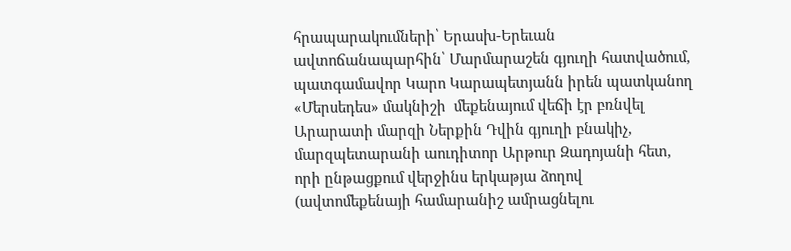հրապարակումների՝ Երասխ-Երեւան ավտոճանապարհին՝ Մարմարաշեն գյուղի հատվածում, պատգամավոր Կարո Կարապետյանն իրեն պատկանող «Մերսեդես» մակնիշի  մեքենայում վեճի էր բռնվել Արարատի մարզի Ներքին Դվին գյուղի բնակիչ, մարզպետարանի աուդիտոր Արթուր Զադոյանի հետ, որի ընթացքում վերջինս երկաթյա ձողով (ավտոմեքենայի համարանիշ ամրացնելու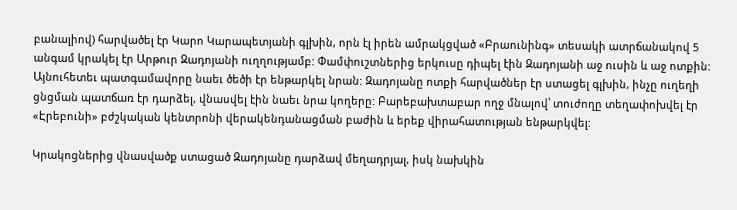բանալիով) հարվածել էր Կարո Կարապետյանի գլխին, որն էլ իրեն ամրակցված «Բրաունինգ» տեսակի ատրճանակով 5 անգամ կրակել էր Արթուր Զադոյանի ուղղությամբ: Փամփուշտներից երկուսը դիպել էին Զադոյանի աջ ուսին և աջ ոտքին: Այնուհետեւ պատգամավորը նաեւ ծեծի էր ենթարկել նրան: Զադոյանը ոտքի հարվածներ էր ստացել գլխին, ինչը ուղեղի ցնցման պատճառ էր դարձել, վնասվել էին նաեւ նրա կողերը: Բարեբախտաբար ողջ մնալով՝ տուժողը տեղափոխվել էր «Էրեբունի» բժշկական կենտրոնի վերակենդանացման բաժին և երեք վիրահատության ենթարկվել:

Կրակոցներից վնասվածք ստացած Զադոյանը դարձավ մեղադրյալ, իսկ նախկին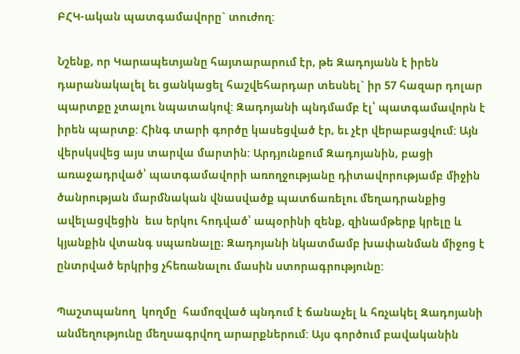ԲՀԿ-ական պատգամավորը` տուժող:

Նշենք, որ Կարապետյանը հայտարարում էր, թե Զադոյանն է իրեն դարանակալել եւ ցանկացել հաշվեհարդար տեսնել` իր 57 հազար դոլար պարտքը չտալու նպատակով: Զադոյանի պնդմամբ էլ՝ պատգամավորն է իրեն պարտք: Հինգ տարի գործը կասեցված էր, եւ չէր վերաբացվում: Այն վերսկսվեց այս տարվա մարտին: Արդյունքում Զադոյանին, բացի առաջադրված՝ պատգամավորի առողջությանը դիտավորությամբ միջին ծանրության մարմնական վնասվածք պատճառելու մեղադրանքից ավելացվեցին  եւս երկու հոդված՝ ապօրինի զենք, զինամթերք կրելը և կյանքին վտանգ սպառնալը։ Զադոյանի նկատմամբ խափանման միջոց է ընտրված երկրից չհեռանալու մասին ստորագրությունը:

Պաշտպանող  կողմը  համոզված պնդում է ճանաչել և հռչակել Զադոյանի անմեղությունը մեղսագրվող արարքներում: Այս գործում բավականին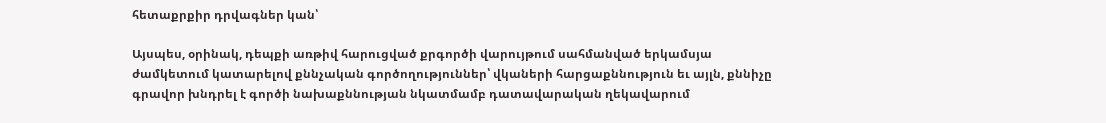հետաքրքիր դրվագներ կան՝

Այսպես, օրինակ, դեպքի առթիվ հարուցված քրգործի վարույթում սահմանված երկամսյա ժամկետում կատարելով քննչական գործողություններ՝ վկաների հարցաքննություն եւ այլն, քննիչը գրավոր խնդրել է գործի նախաքննության նկատմամբ դատավարական ղեկավարում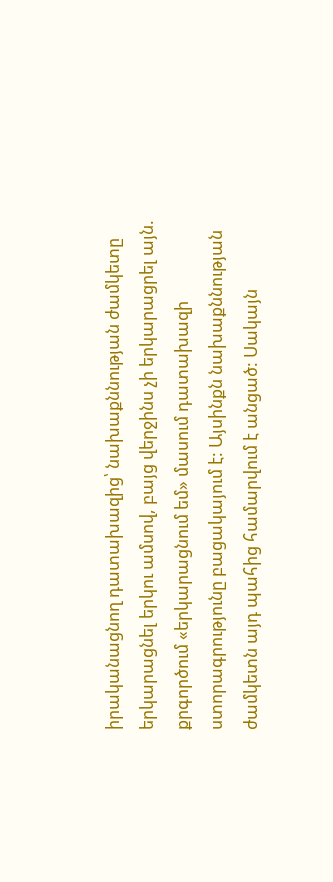իրականացնող դատախազից՝ նախաքննության ժամկետը երկարացնել երկու ամսով, բայց վերջինս չի երկարացրել այն. քրգործում «երկարացնում եմ» մասում դատախազի ստորագրությունը բացակայում է: Այսինքն նախաքննության ժամկետն այդ պահից համարվում է անցած: Սակայն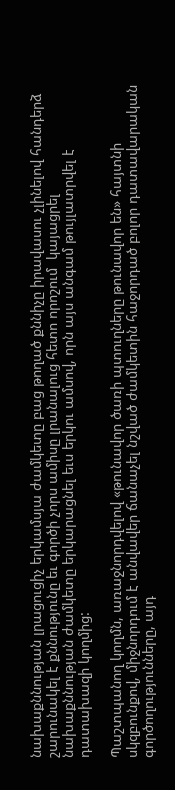նախաքննության լրացուցիչ երկամսյա ժամկետը բաց թողած քննիչը իրավասու չլինելով հանդերձ շարունակել է քննությունը եւ գործի չորս ամիսը լրանալուց հետո որոշում  կայացրել նախաքննության ժամկետը երկարացնել եւս երկու ամսով, որն այս անգամ թույլատրվել է դատախազի կողմից:

Պաշտպանող կողմն, առաջնորդվելով «թունավոր ծառի պտուղները թունավոր են» հայտնի սկզբունքով, միջնորդում է անվավեր ճանաչել նշված ժամկետին հաջորդած բոլոր դատավարական գործողությունները, այդ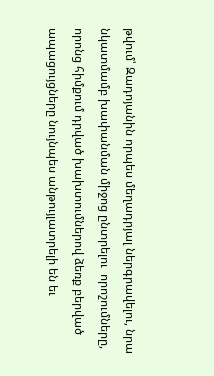թվում՝ Զադոյանին որպես մեղադրյալ ներգրավելու, նրա նկատմամբ խափանման միջոց ընտրելու  որոշումները, որոնց հիմքում դրված խախտումներով ձեռք բերված ապացույցները նույնպես անթույլատրելի են եւ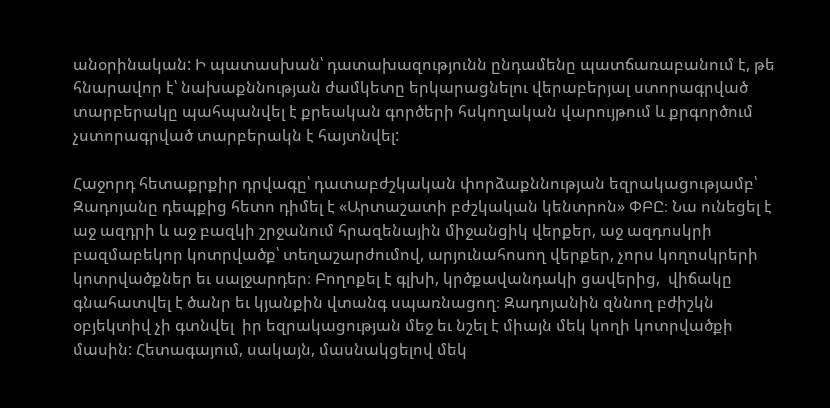անօրինական: Ի պատասխան՝ դատախազությունն ընդամենը պատճառաբանում է, թե հնարավոր է՝ նախաքննության ժամկետը երկարացնելու վերաբերյալ ստորագրված տարբերակը պահպանվել է քրեական գործերի հսկողական վարույթում և քրգործում չստորագրված տարբերակն է հայտնվել:

Հաջորդ հետաքրքիր դրվագը՝ դատաբժշկական փորձաքննության եզրակացությամբ՝ Զադոյանը դեպքից հետո դիմել է «Արտաշատի բժշկական կենտրոն» ՓԲԸ։ Նա ունեցել է աջ ազդրի և աջ բազկի շրջանում հրազենային միջանցիկ վերքեր, աջ ազդոսկրի բազմաբեկոր կոտրվածք՝ տեղաշարժումով, արյունահոսող վերքեր, չորս կողոսկրերի կոտրվածքներ եւ սալջարդեր։ Բողոքել է գլխի, կրծքավանդակի ցավերից,  վիճակը գնահատվել է ծանր եւ կյանքին վտանգ սպառնացող։ Զադոյանին զննող բժիշկն օբյեկտիվ չի գտնվել  իր եզրակացության մեջ եւ նշել է միայն մեկ կողի կոտրվածքի մասին: Հետագայում, սակայն, մասնակցելով մեկ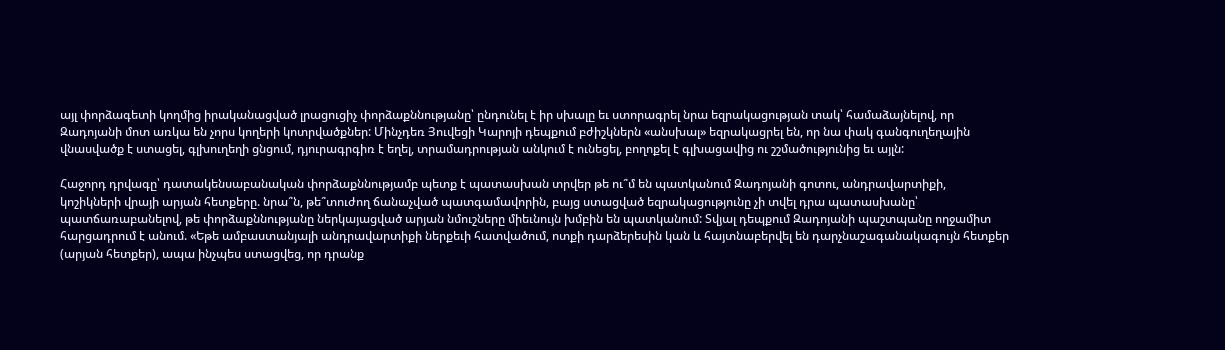այլ փորձագետի կողմից իրականացված լրացուցիչ փորձաքննությանը՝ ընդունել է իր սխալը եւ ստորագրել նրա եզրակացության տակ՝ համաձայնելով, որ Զադոյանի մոտ առկա են չորս կողերի կոտրվածքներ: Մինչդեռ Յուվեցի Կարոյի դեպքում բժիշկներն «անսխալ» եզրակացրել են, որ նա փակ գանգուղեղային վնասվածք է ստացել, գլխուղեղի ցնցում, դյուրագրգիռ է եղել, տրամադրության անկում է ունեցել, բողոքել է գլխացավից ու շշմածությունից եւ այլն:

Հաջորդ դրվագը՝ դատակենսաբանական փորձաքննությամբ պետք է պատասխան տրվեր թե ու՞մ են պատկանում Զադոյանի գոտու, անդրավարտիքի, կոշիկների վրայի արյան հետքերը. նրա՞ն, թե՞տուժող ճանաչված պատգամավորին, բայց ստացված եզրակացությունը չի տվել դրա պատասխանը՝ պատճառաբանելով, թե փորձաքննությանը ներկայացված արյան նմուշները միեւնույն խմբին են պատկանում: Տվյալ դեպքում Զադոյանի պաշտպանը ողջամիտ հարցադրում է անում. «Եթե ամբաստանյալի անդրավարտիքի ներքեւի հատվածում, ոտքի դարձերեսին կան և հայտնաբերվել են դարչնաշագանակագույն հետքեր (արյան հետքեր), ապա ինչպես ստացվեց, որ դրանք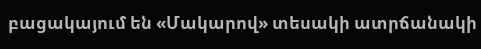բացակայում են «Մակարով» տեսակի ատրճանակի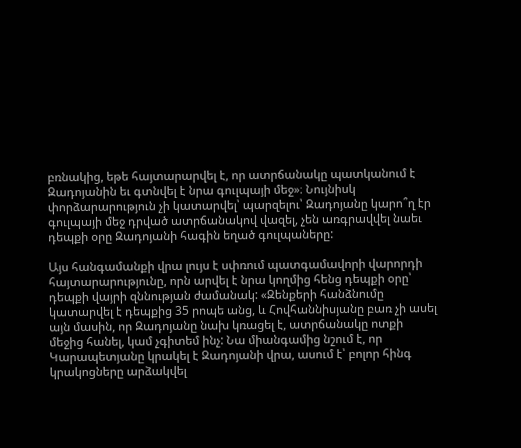բռնակից, եթե հայտարարվել է, որ ատրճանակը պատկանում է Զադոյանին եւ գտնվել է նրա գուլպայի մեջ»։ Նույնիսկ փորձարարություն չի կատարվել՝ պարզելու՝ Զադոյանը կարո՞ղ էր գուլպայի մեջ դրված ատրճանակով վազել, չեն առգրավվել նաեւ դեպքի օրը Զադոյանի հագին եղած գուլպաները:

Այս հանգամանքի վրա լույս է սփռում պատգամավորի վարորդի հայտարարությունը, որն արվել է նրա կողմից հենց դեպքի օրը՝ դեպքի վայրի զննության ժամանակ: «Զենքերի հանձնումը կատարվել է դեպքից 35 րոպե անց, և Հովհաննիսյանը բառ չի ասել այն մասին, որ Զադոյանը նախ կռացել է, ատրճանակը ոտքի մեջից հանել, կամ չգիտեմ ինչ: Նա միանգամից նշում է, որ Կարապետյանը կրակել է Զադոյանի վրա, ասում է՝ բոլոր հինգ կրակոցները արձակվել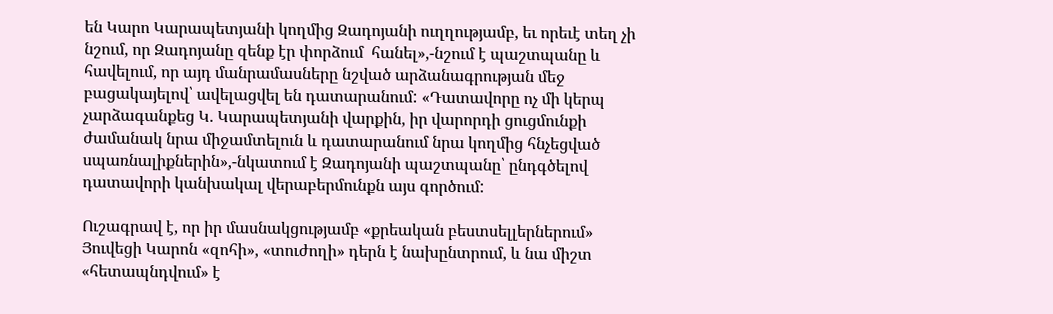են Կարո Կարապետյանի կողմից Զադոյանի ուղղությամբ, եւ որեւէ տեղ չի նշում, որ Զադոյանը զենք էր փորձում  հանել»,-նշում է պաշտպանը և հավելում, որ այդ մանրամասները նշված արձանագրության մեջ բացակայելով՝ ավելացվել են դատարանում: «Դատավորը ոչ մի կերպ չարձագանքեց Կ. Կարապետյանի վարքին, իր վարորդի ցուցմունքի ժամանակ նրա միջամտելուն և դատարանում նրա կողմից հնչեցված սպառնալիքներին»,-նկատում է Զադոյանի պաշտպանը՝ ընդգծելով դատավորի կանխակալ վերաբերմունքն այս գործում:

Ուշագրավ է, որ իր մասնակցությամբ «քրեական բեստսելլերներում» Յուվեցի Կարոն «զոհի», «տուժողի» դերն է նախընտրում, և նա միշտ «հետապնդվում» է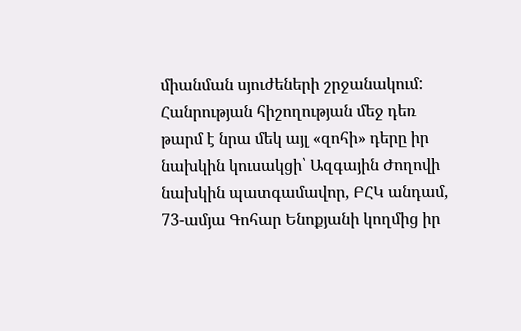միանման սյուժեների շրջանակում: Հանրության հիշողության մեջ դեռ թարմ է նրա մեկ այլ «զոհի» դերը իր նախկին կուսակցի՝ Ազգային Ժողովի նախկին պատգամավոր, ԲՀԿ անդամ, 73-ամյա Գոհար Ենոքյանի կողմից իր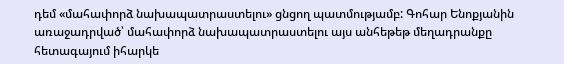դեմ «մահափորձ նախապատրաստելու» ցնցող պատմությամբ: Գոհար Ենոքյանին առաջադրված՝ մահափորձ նախապատրաստելու այս անհեթեթ մեղադրանքը հետագայում իհարկե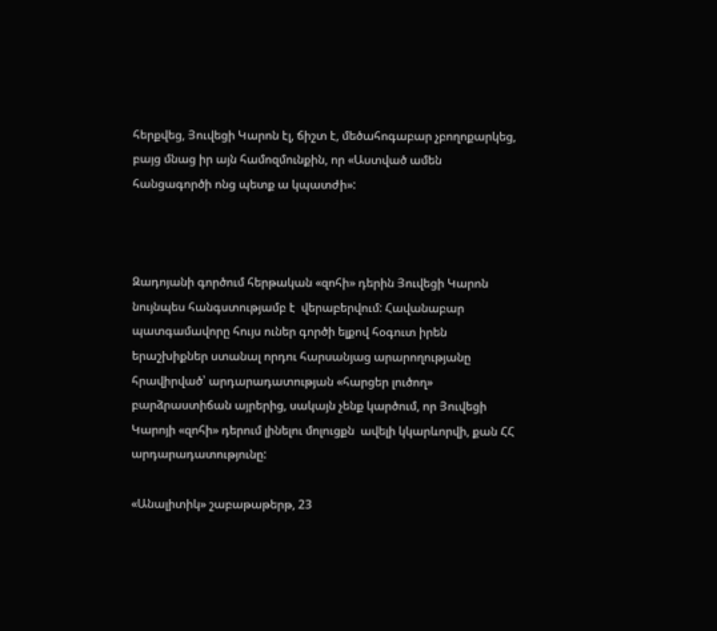հերքվեց, Յուվեցի Կարոն էլ, ճիշտ է, մեծահոգաբար չբողոքարկեց, բայց մնաց իր այն համոզմունքին, որ «Աստված ամեն հանցագործի ոնց պետք ա կպատժի»:



Զադոյանի գործում հերթական «զոհի» դերին Յուվեցի Կարոն նույնպես հանգստությամբ է  վերաբերվում: Հավանաբար պատգամավորը հույս ուներ գործի ելքով հօգուտ իրեն երաշխիքներ ստանալ որդու հարսանյաց արարողությանը հրավիրված՝ արդարադատության «հարցեր լուծող» բարձրաստիճան այրերից, սակայն չենք կարծում, որ Յուվեցի Կարոյի «զոհի» դերում լինելու մոլուցքն  ավելի կկարևորվի, քան ՀՀ արդարադատությունը:

«Անալիտիկ» շաբաթաթերթ, 23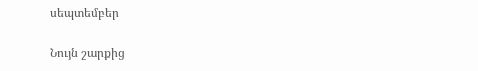սեպտեմբեր

Նույն շարքից